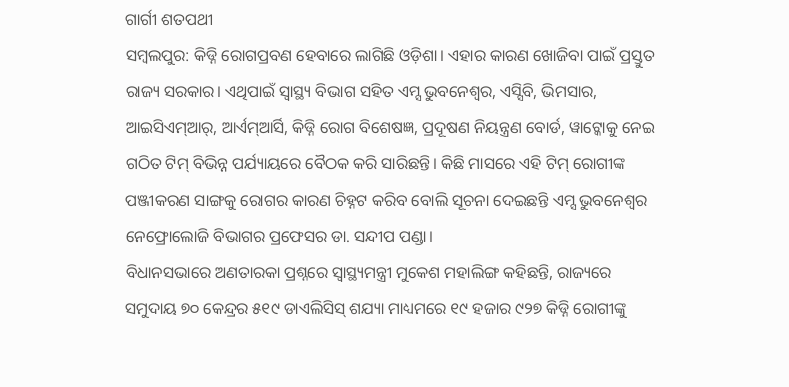ଗାର୍ଗୀ ଶତପଥୀ
ସମ୍ବଲପୁର: କିଡ୍ନି ରୋଗପ୍ରବଣ ହେବାରେ ଲାଗିଛି ଓଡ଼ିଶା। ଏହାର କାରଣ ଖୋଜିବା ପାଇଁ ପ୍ରସ୍ତୁତ ରାଜ୍ୟ ସରକାର। ଏଥିପାଇଁ ସ୍ବାସ୍ଥ୍ୟ ବିଭାଗ ସହିତ ଏମ୍ସ ଭୁବନେଶ୍ବର, ଏସ୍ସିବି, ଭିମସାର, ଆଇସିଏମ୍ଆର୍, ଆର୍ଏମ୍ଆର୍ସି, କିଡ୍ନି ରୋଗ ବିଶେଷଜ୍ଞ, ପ୍ରଦୂଷଣ ନିୟନ୍ତ୍ରଣ ବୋର୍ଡ, ୱାଟ୍କୋକୁ ନେଇ ଗଠିତ ଟିମ୍ ବିଭିନ୍ନ ପର୍ଯ୍ୟାୟରେ ବୈଠକ କରି ସାରିଛନ୍ତି। କିଛି ମାସରେ ଏହି ଟିମ୍ ରୋଗୀଙ୍କ ପଞ୍ଜୀକରଣ ସାଙ୍ଗକୁ ରୋଗର କାରଣ ଚିହ୍ନଟ କରିବ ବୋଲି ସୂଚନା ଦେଇଛନ୍ତି ଏମ୍ସ ଭୁବନେଶ୍ବର ନେଫ୍ରୋଲୋଜି ବିଭାଗର ପ୍ରଫେସର ଡା. ସନ୍ଦୀପ ପଣ୍ଡା।
ବିଧାନସଭାରେ ଅଣତାରକା ପ୍ରଶ୍ନରେ ସ୍ବାସ୍ଥ୍ୟମନ୍ତ୍ରୀ ମୁକେଶ ମହାଲିଙ୍ଗ କହିଛନ୍ତି, ରାଜ୍ୟରେ ସମୁଦାୟ ୭୦ କେନ୍ଦ୍ରର ୫୧୯ ଡାଏଲିସିସ୍ ଶଯ୍ୟା ମାଧ୍ୟମରେ ୧୯ ହଜାର ୯୨୭ କିଡ୍ନି ରୋଗୀଙ୍କୁ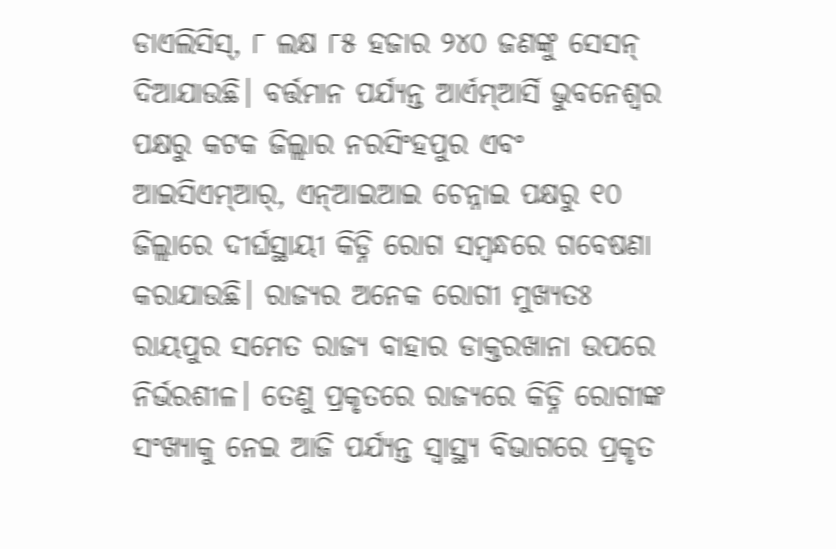ଡାଏଲିସିସ୍, ୮ ଲକ୍ଷ ୮୫ ହଜାର ୨୪୦ ଜଣଙ୍କୁ ସେସନ୍ ଦିଆଯାଉଛି। ବର୍ତ୍ତମାନ ପର୍ଯ୍ୟନ୍ତ ଆର୍ଏମ୍ଆର୍ସି ଭୁବନେଶ୍ବର ପକ୍ଷରୁ କଟକ ଜିଲ୍ଲାର ନରସିଂହପୁର ଏବଂ ଆଇସିଏମ୍ଆର୍, ଏନ୍ଆଇଆଇ ଚେନ୍ନାଇ ପକ୍ଷରୁ ୧୦ ଜିଲ୍ଲାରେ ଦୀର୍ଘସ୍ଥାୟୀ କିଡ୍ନି ରୋଗ ସମ୍ବନ୍ଧରେ ଗବେଷଣା କରାଯାଉଛି। ରାଜ୍ୟର ଅନେକ ରୋଗୀ ମୁଖ୍ୟତଃ ରାୟପୁର ସମେତ ରାଜ୍ୟ ବାହାର ଡାକ୍ତରଖାନା ଉପରେ ନିର୍ଭରଶୀଳ। ତେଣୁ ପ୍ରକୃତରେ ରାଜ୍ୟରେ କିଡ୍ନି ରୋଗୀଙ୍କ ସଂଖ୍ୟାକୁ ନେଇ ଆଜି ପର୍ଯ୍ୟନ୍ତ ସ୍ବାସ୍ଥ୍ୟ ବିଭାଗରେ ପ୍ରକୃତ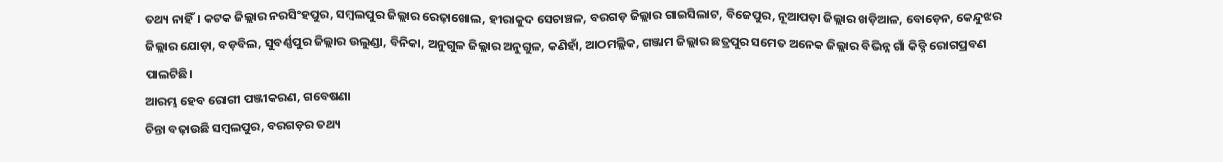ତଥ୍ୟ ନାହିଁ। କଟକ ଜିଲ୍ଲାର ନରସିଂହପୁର, ସମ୍ବଲପୁର ଜିଲ୍ଲାର ରେଢ଼ାଖୋଲ, ହୀରାକୁଦ ସେଚାଞ୍ଚଳ, ବରଗଡ଼ ଜିଲ୍ଲାର ଗାଇସିଲାଟ, ବିଜେପୁର, ନୂଆପଡ଼ା ଜିଲ୍ଲାର ଖଡ଼ିଆଳ, ବୋଡ଼େନ, କେନ୍ଦୁଝର ଜିଲ୍ଲାର ଯୋଡ଼ା, ବଡ଼ବିଲ, ସୁବର୍ଣ୍ଣପୁର ଜିଲ୍ଲାର ଉଲୁଣ୍ଡା, ବିନିକା, ଅନୁଗୁଳ ଜିଲ୍ଲାର ଅନୁଗୁଳ, କଣିହାଁ, ଆଠମଲ୍ଲିକ, ଗଞ୍ଜାମ ଜିଲ୍ଲାର ଛତ୍ରପୁର ସମେତ ଅନେକ ଜିଲ୍ଲାର ବିଭିନ୍ନ ଗାଁ କିଡ୍ନି ରୋଗପ୍ରବଣ ପାଲଟିଛି।
ଆରମ୍ଭ ହେବ ରୋଗୀ ପଞ୍ଜୀକରଣ, ଗବେଷଣା
ଚିନ୍ତା ବଢ଼ାଉଛି ସମ୍ବଲପୁର, ବରଗଡ଼ର ତଥ୍ୟ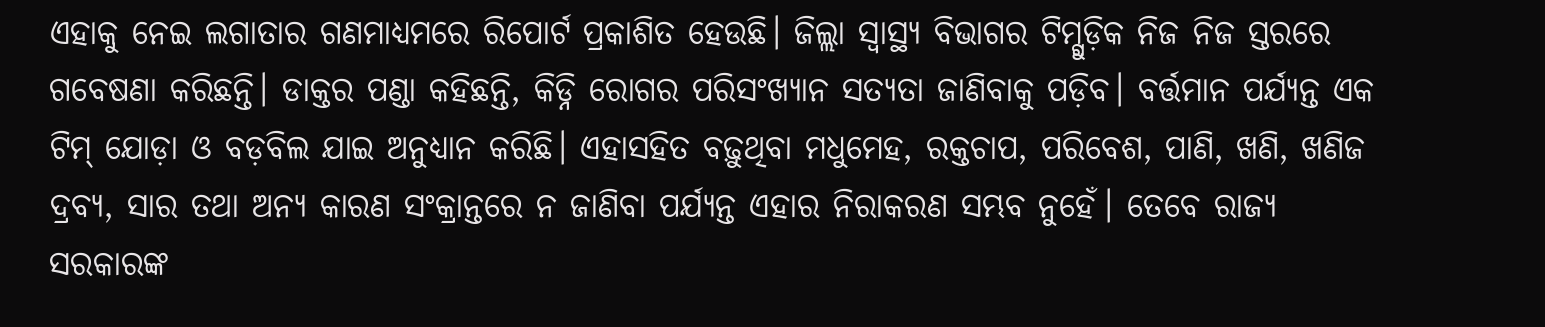ଏହାକୁ ନେଇ ଲଗାତାର ଗଣମାଧ୍ୟମରେ ରିପୋର୍ଟ ପ୍ରକାଶିତ ହେଉଛି। ଜିଲ୍ଲା ସ୍ବାସ୍ଥ୍ୟ ବିଭାଗର ଟିମ୍ଗୁଡ଼ିକ ନିଜ ନିଜ ସ୍ତରରେ ଗବେଷଣା କରିଛନ୍ତି। ଡାକ୍ତର ପଣ୍ଡା କହିଛନ୍ତି, କିଡ୍ନି ରୋଗର ପରିସଂଖ୍ୟାନ ସତ୍ୟତା ଜାଣିବାକୁ ପଡ଼ିବ। ବର୍ତ୍ତମାନ ପର୍ଯ୍ୟନ୍ତ ଏକ ଟିମ୍ ଯୋଡ଼ା ଓ ବଡ଼ବିଲ ଯାଇ ଅନୁଧ୍ୟାନ କରିଛି। ଏହାସହିତ ବଢ଼ୁଥିବା ମଧୁମେହ, ରକ୍ତଚାପ, ପରିବେଶ, ପାଣି, ଖଣି, ଖଣିଜ ଦ୍ରବ୍ୟ, ସାର ତଥା ଅନ୍ୟ କାରଣ ସଂକ୍ରାନ୍ତରେ ନ ଜାଣିବା ପର୍ଯ୍ୟନ୍ତ ଏହାର ନିରାକରଣ ସମ୍ଭବ ନୁହେଁ। ତେବେ ରାଜ୍ୟ ସରକାରଙ୍କ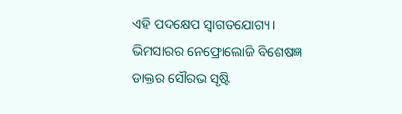ଏହି ପଦକ୍ଷେପ ସ୍ବାଗତଯୋଗ୍ୟ।
ଭିମସାରର ନେଫ୍ରୋଲୋଜି ବିଶେଷଜ୍ଞ ଡାକ୍ତର ସୌରଭ ସୃଷ୍ଟି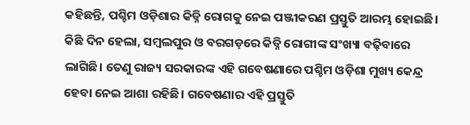କହିଛନ୍ତି, ପଶ୍ଚିମ ଓଡ଼ିଶାର କିଡ୍ନି ରୋଗକୁ ନେଇ ପଞ୍ଜୀକରଣ ପ୍ରସ୍ତୁତି ଆରମ୍ଭ ହୋଇଛି। କିଛି ଦିନ ହେଲା, ସମ୍ବଲପୁର ଓ ବରଗଡ଼ରେ କିଡ୍ନି ରୋଗୀଙ୍କ ସଂଖ୍ୟା ବଢ଼ିବାରେ ଲାଗିଛି। ତେଣୁ ରାଜ୍ୟ ସରକାରଙ୍କ ଏହି ଗବେଷଣାରେ ପଶ୍ଚିମ ଓଡ଼ିଶା ମୁଖ୍ୟ କେନ୍ଦ୍ର ହେବା ନେଇ ଆଶା ରହିଛି। ଗବେଷଣାର ଏହି ପ୍ରସ୍ତୁତି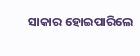ସାକାର ହୋଇପାରିଲେ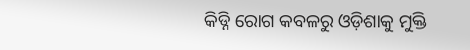କିଡ୍ନି ରୋଗ କବଳରୁ ଓଡ଼ିଶାକୁ ମୁକ୍ତି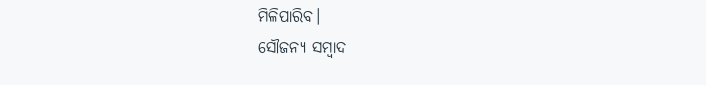ମିଳିପାରିବ।
ସୌଜନ୍ୟ ସମ୍ବାଦ